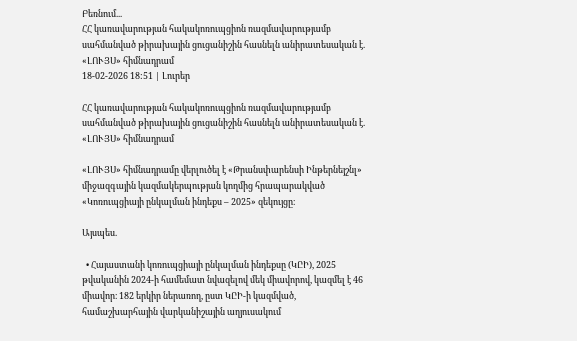Բեռնում...
ՀՀ կառավարության հակակոռուպցիոն ռազմավարությամբ սահմանված թիրախային ցուցանիշին հասնելն անիրատեսական է. «ԼՈՒՅՍ» հիմնադրամ
18-02-2026 18:51 | Լուրեր

ՀՀ կառավարության հակակոռուպցիոն ռազմավարությամբ սահմանված թիրախային ցուցանիշին հասնելն անիրատեսական է. «ԼՈՒՅՍ» հիմնադրամ

«ԼՈՒՅՍ» հիմնադրամը վերլուծել է «Թրանսփարենսի Ինթերնեյշնլ» միջազգային կազմակերպության կողմից հրապարակված «Կոռուպցիայի ընկալման ինդեքս – 2025» զեկույցը։

Այսպես.

  • Հայաստանի կոռուպցիայի ընկալման ինդեքսը (ԿԸԻ), 2025 թվականին 2024-ի համեմատ նվազելով մեկ միավորով, կազմել է 46 միավոր։ 182 երկիր ներառող, ըստ ԿԸԻ-ի կազմված, համաշխարհային վարկանիշային աղյուսակում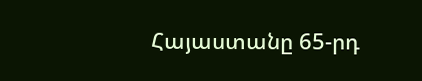Հայաստանը 65-րդ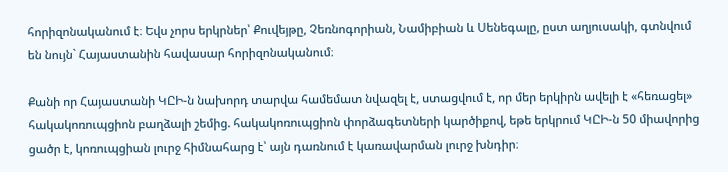հորիզոնականում է։ Եվս չորս երկրներ՝ Քուվեյթը, Չեռնոգորիան, Նամիբիան և Սենեգալը, ըստ աղյուսակի, գտնվում են նույն` Հայաստանին հավասար հորիզոնականում։

Քանի որ Հայաստանի ԿԸԻ-ն նախորդ տարվա համեմատ նվազել է, ստացվում է, որ մեր երկիրն ավելի է «հեռացել» հակակոռուպցիոն բաղձալի շեմից. հակակոռուպցիոն փորձագետների կարծիքով, եթե երկրում ԿԸԻ-ն 50 միավորից ցածր է, կոռուպցիան լուրջ հիմնահարց է՝ այն դառնում է կառավարման լուրջ խնդիր։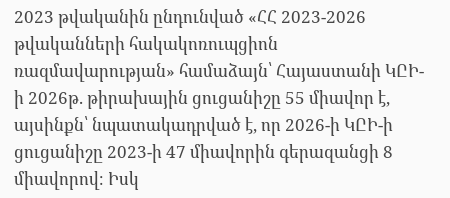2023 թվականին ընդունված «ՀՀ 2023-2026 թվականների հակակոռուպցիոն ռազմավարության» համաձայն՝ Հայաստանի ԿԸԻ-ի 2026թ. թիրախային ցուցանիշը 55 միավոր է, այսինքն՝ նպատակադրված է, որ 2026-ի ԿԸԻ-ի ցուցանիշը 2023-ի 47 միավորին գերազանցի 8 միավորով։ Իսկ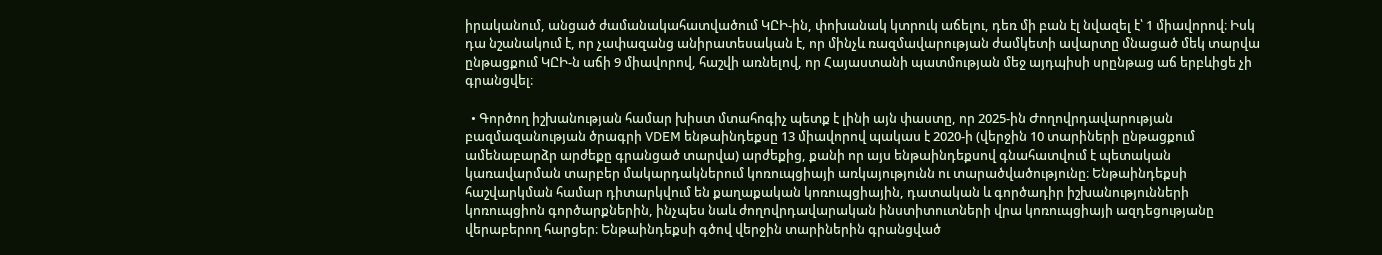իրականում, անցած ժամանակահատվածում ԿԸԻ-ին, փոխանակ կտրուկ աճելու, դեռ մի բան էլ նվազել է՝ 1 միավորով։ Իսկ դա նշանակում է, որ չափազանց անիրատեսական է, որ մինչև ռազմավարության ժամկետի ավարտը մնացած մեկ տարվա ընթացքում ԿԸԻ-ն աճի 9 միավորով, հաշվի առնելով, որ Հայաստանի պատմության մեջ այդպիսի սրընթաց աճ երբևիցե չի գրանցվել։

  • Գործող իշխանության համար խիստ մտահոգիչ պետք է լինի այն փաստը, որ 2025-ին Ժողովրդավարության բազմազանության ծրագրի VDEM ենթաինդեքսը 13 միավորով պակաս է 2020-ի (վերջին 10 տարիների ընթացքում ամենաբարձր արժեքը գրանցած տարվա) արժեքից, քանի որ այս ենթաինդեքսով գնահատվում է պետական կառավարման տարբեր մակարդակներում կոռուպցիայի առկայությունն ու տարածվածությունը։ Ենթաինդեքսի հաշվարկման համար դիտարկվում են քաղաքական կոռուպցիային, դատական և գործադիր իշխանությունների կոռուպցիոն գործարքներին, ինչպես նաև ժողովրդավարական ինստիտուտների վրա կոռուպցիայի ազդեցությանը վերաբերող հարցեր։ Ենթաինդեքսի գծով վերջին տարիներին գրանցված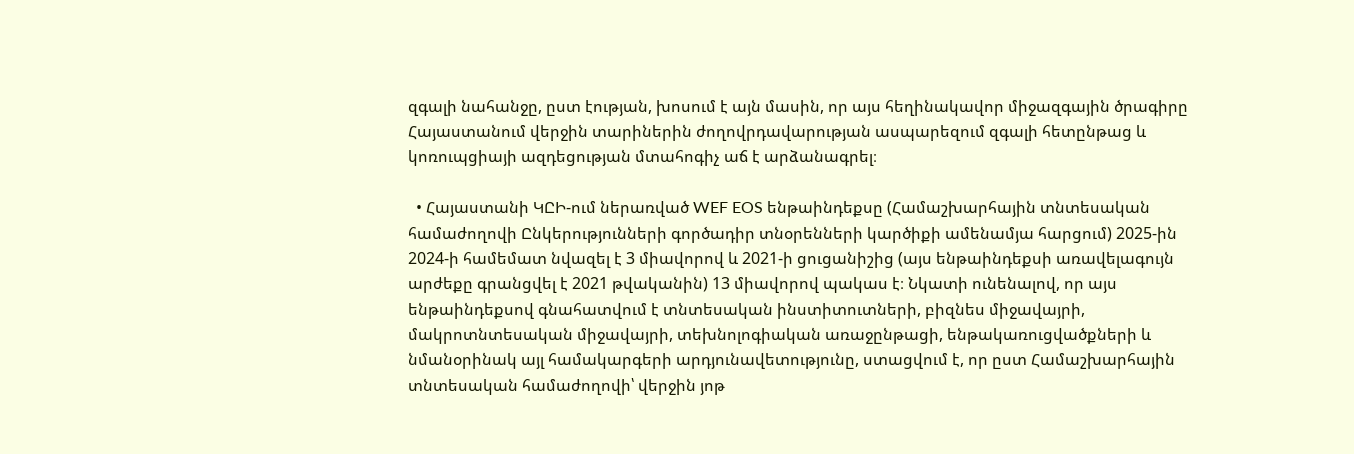զգալի նահանջը, ըստ էության, խոսում է այն մասին, որ այս հեղինակավոր միջազգային ծրագիրը Հայաստանում վերջին տարիներին ժողովրդավարության ասպարեզում զգալի հետընթաց և կոռուպցիայի ազդեցության մտահոգիչ աճ է արձանագրել։

  • Հայաստանի ԿԸԻ-ում ներառված WEF EOS ենթաինդեքսը (Համաշխարհային տնտեսական համաժողովի Ընկերությունների գործադիր տնօրենների կարծիքի ամենամյա հարցում) 2025-ին 2024-ի համեմատ նվազել է 3 միավորով և 2021-ի ցուցանիշից (այս ենթաինդեքսի առավելագույն արժեքը գրանցվել է 2021 թվականին) 13 միավորով պակաս է։ Նկատի ունենալով, որ այս ենթաինդեքսով գնահատվում է տնտեսական ինստիտուտների, բիզնես միջավայրի, մակրոտնտեսական միջավայրի, տեխնոլոգիական առաջընթացի, ենթակառուցվածքների և նմանօրինակ այլ համակարգերի արդյունավետությունը, ստացվում է, որ ըստ Համաշխարհային տնտեսական համաժողովի՝ վերջին յոթ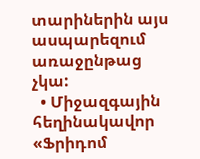տարիներին այս ասպարեզում առաջընթաց չկա:
  • Միջազգային հեղինակավոր «Ֆրիդոմ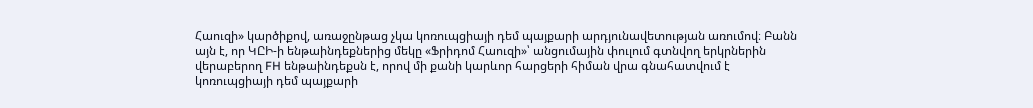Հաուզի» կարծիքով, առաջընթաց չկա կոռուպցիայի դեմ պայքարի արդյունավետության առումով։ Բանն այն է, որ ԿԸԻ-ի ենթաինդեքներից մեկը «Ֆրիդոմ Հաուզի»՝ անցումային փուլում գտնվող երկրներին վերաբերող FH ենթաինդեքսն է, որով մի քանի կարևոր հարցերի հիման վրա գնահատվում է կոռուպցիայի դեմ պայքարի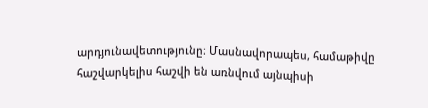արդյունավետությունը։ Մասնավորապես, համաթիվը հաշվարկելիս հաշվի են առնվում այնպիսի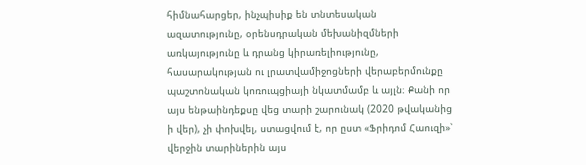հիմնահարցեր, ինչպիսիք են տնտեսական ազատությունը, օրենսդրական մեխանիզմների առկայությունը և դրանց կիրառելիությունը, հասարակության ու լրատվամիջոցների վերաբերմունքը պաշտոնական կոռուպցիայի նկատմամբ և այլն։ Քանի որ այս ենթաինդեքսը վեց տարի շարունակ (2020 թվականից ի վեր), չի փոխվել, ստացվում է, որ ըստ «Ֆրիդոմ Հաուզի»՝ վերջին տարիներին այս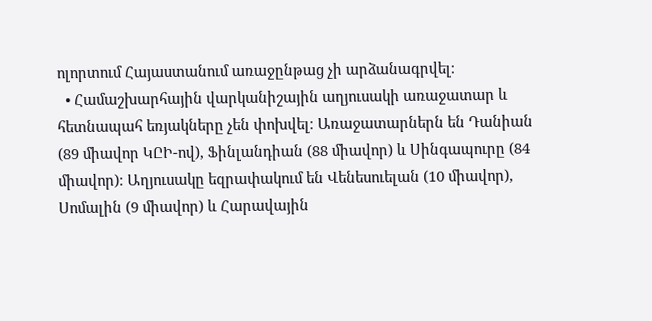ոլորտում Հայաստանում առաջընթաց չի արձանագրվել։
  • Համաշխարհային վարկանիշային աղյուսակի առաջատար և հետնապահ եռյակները չեն փոխվել։ Առաջատարներն են Դանիան (89 միավոր ԿԸԻ-ով), Ֆինլանդիան (88 միավոր) և Սինգապուրը (84 միավոր)։ Աղյուսակը եզրափակում են Վենեսուելան (10 միավոր), Սոմալին (9 միավոր) և Հարավային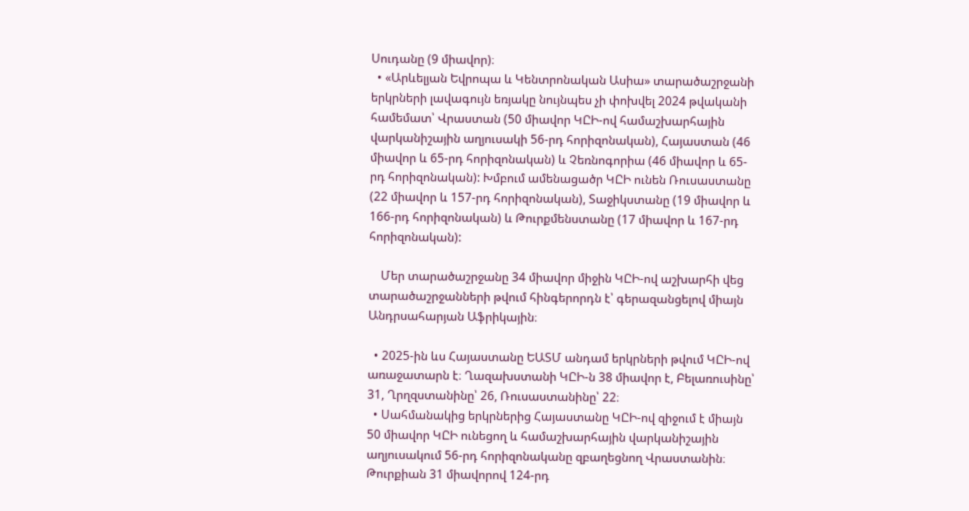Սուդանը (9 միավոր)։
  • «Արևելյան Եվրոպա և Կենտրոնական Ասիա» տարածաշրջանի երկրների լավագույն եռյակը նույնպես չի փոխվել 2024 թվականի համեմատ՝ Վրաստան (50 միավոր ԿԸԻ-ով համաշխարհային վարկանիշային աղյուսակի 56-րդ հորիզոնական), Հայաստան (46 միավոր և 65-րդ հորիզոնական) և Չեռնոգորիա (46 միավոր և 65-րդ հորիզոնական): Խմբում ամենացածր ԿԸԻ ունեն Ռուսաստանը (22 միավոր և 157-րդ հորիզոնական), Տաջիկստանը (19 միավոր և 166-րդ հորիզոնական) և Թուրքմենստանը (17 միավոր և 167-րդ հորիզոնական):

    Մեր տարածաշրջանը 34 միավոր միջին ԿԸԻ-ով աշխարհի վեց տարածաշրջանների թվում հինգերորդն է՝ գերազանցելով միայն Անդրսահարյան Աֆրիկային։

  • 2025-ին ևս Հայաստանը ԵԱՏՄ անդամ երկրների թվում ԿԸԻ-ով առաջատարն է։ Ղազախստանի ԿԸԻ-ն 38 միավոր է, Բելառուսինը՝ 31, Ղրղզստանինը՝ 26, Ռուսաստանինը՝ 22։
  • Սահմանակից երկրներից Հայաստանը ԿԸԻ-ով զիջում է միայն 50 միավոր ԿԸԻ ունեցող և համաշխարհային վարկանիշային աղյուսակում 56-րդ հորիզոնականը զբաղեցնող Վրաստանին։ Թուրքիան 31 միավորով 124-րդ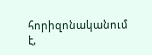հորիզոնականում է,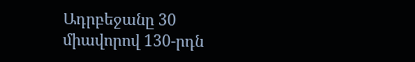Ադրբեջանը 30 միավորով 130-րդն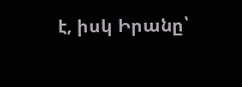է, իսկ Իրանը՝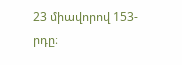23 միավորով 153-րդը։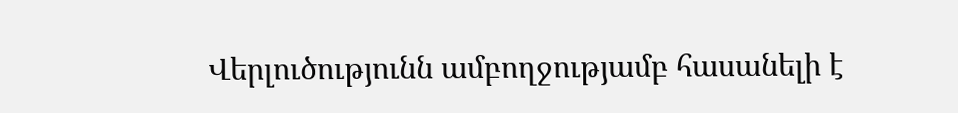Վերլուծությունն ամբողջությամբ հասանելի է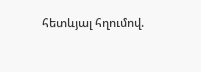հետևյալ հղումով.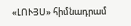«ԼՈՒՅՍ» հիմնադրամ